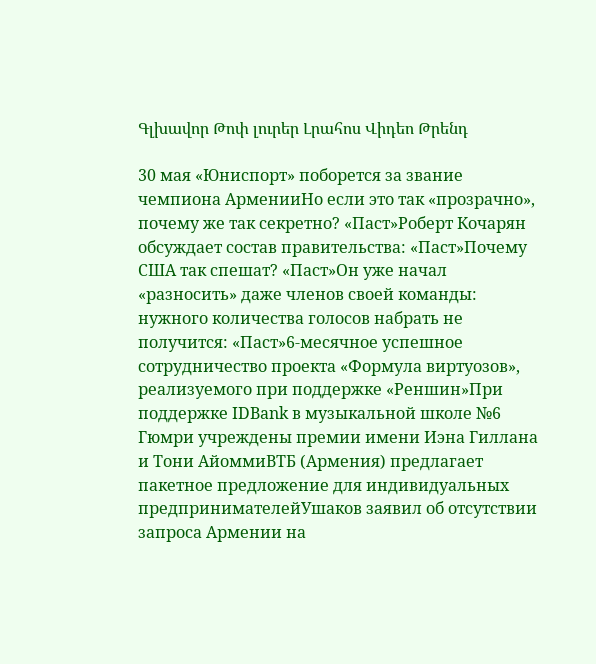Գլխավոր Թոփ լուրեր Լրահոս Վիդեո Թրենդ

30 мая «Юниспорт» поборется за звание чемпиона АрменииНо если это так «прозрачно», почему же так секретно? «Паст»Роберт Кочарян обсуждает состав правительства: «Паст»Почему США так спешат? «Паст»Он уже начал «разносить» даже членов своей команды: нужного количества голосов набрать не получится: «Паст»6-месячное успешное сотрудничество проекта «Формула виртуозов», реализуемого при поддержке «Реншин»При поддержке IDBank в музыкальной школе №6 Гюмри учреждены премии имени Иэна Гиллана и Тони АйоммиВТБ (Армения) предлагает пакетное предложение для индивидуальных предпринимателейУшаков заявил об отсутствии запроса Армении на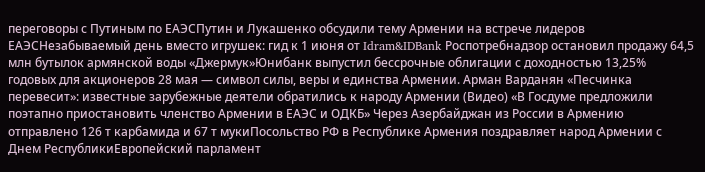переговоры с Путиным по ЕАЭСПутин и Лукашенко обсудили тему Армении на встрече лидеров ЕАЭСНезабываемый день вместо игрушек: гид к 1 июня от Idram&IDBank Роспотребнадзор остановил продажу 64,5 млн бутылок армянской воды «Джермук»Юнибанк выпустил бессрочные облигации с доходностью 13,25% годовых для акционеров 28 мая — символ силы, веры и единства Армении. Арман Варданян «Песчинка перевесит»: известные зарубежные деятели обратились к народу Армении (Видео) «В Госдуме предложили поэтапно приостановить членство Армении в ЕАЭС и ОДКБ» Через Азербайджан из России в Армению отправлено 126 т карбамида и 67 т мукиПосольство РФ в Республике Армения поздравляет народ Армении с Днем РеспубликиЕвропейский парламент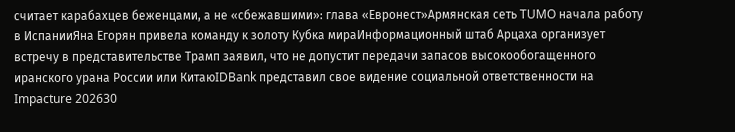считает карабахцев беженцами, а не «сбежавшими»: глава «Евронест»Армянская сеть TUMO начала работу в ИспанииЯна Егорян привела команду к золоту Кубка мираИнформационный штаб Арцаха организует встречу в представительстве Трамп заявил, что не допустит передачи запасов высокообогащенного иранского урана России или КитаюIDBank представил свое видение социальной ответственности на Impacture 202630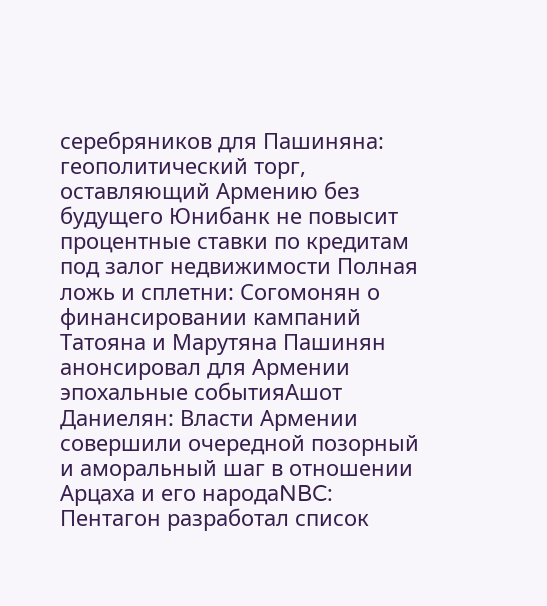серебряников для Пашиняна: геополитический торг, оставляющий Армению без будущего Юнибанк не повысит процентные ставки по кредитам под залог недвижимости Полная ложь и сплетни: Согомонян о финансировании кампаний Татояна и Марутяна Пашинян анонсировал для Армении эпохальные событияАшот Даниелян: Власти Армении совершили очередной позорный и аморальный шаг в отношении Арцаха и его народаNBC: Пентагон разработал список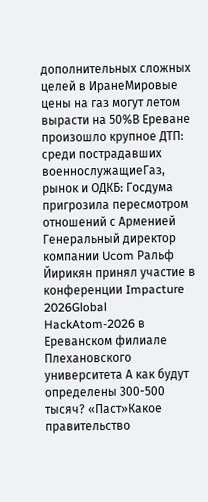дополнительных сложных целей в ИранеМировые цены на газ могут летом вырасти на 50%В Ереване произошло крупное ДТП: среди пострадавших военнослужащиеГаз, рынок и ОДКБ: Госдума пригрозила пересмотром отношений с Арменией Генеральный директор компании Ucom Ральф Йирикян принял участие в конференции Impacture 2026Global HackAtom-2026 в Ереванском филиале Плехановского университета А как будут определены 300-500 тысяч? «Паст»Какое правительство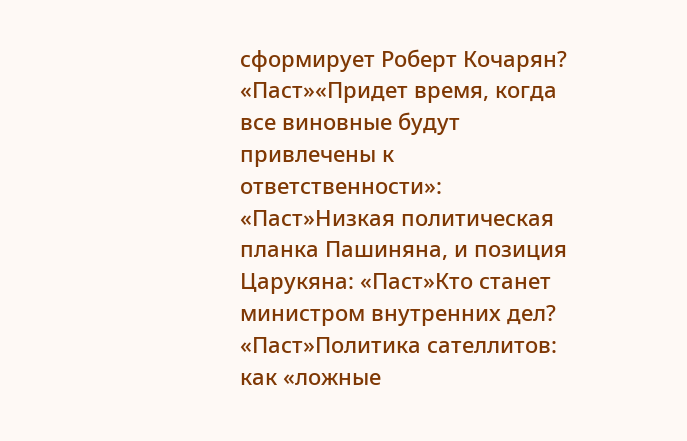сформирует Роберт Кочарян? «Паст»«Придет время, когда все виновные будут привлечены к ответственности»: «Паст»Низкая политическая планка Пашиняна, и позиция Царукяна: «Паст»Кто станет министром внутренних дел? «Паст»Политика сателлитов: как «ложные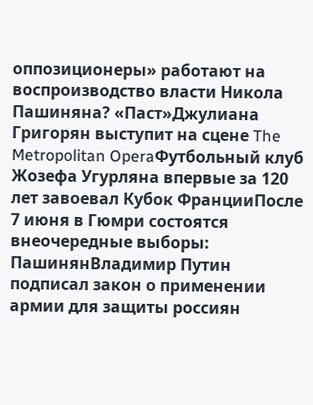оппозиционеры» работают на воспроизводство власти Никола Пашиняна? «Паст»Джулиана Григорян выступит на сцене The Metropolitan OperaФутбольный клуб Жозефа Угурляна впервые за 120 лет завоевал Кубок ФранцииПосле 7 июня в Гюмри состоятся внеочередные выборы: ПашинянВладимир Путин подписал закон о применении армии для защиты россиян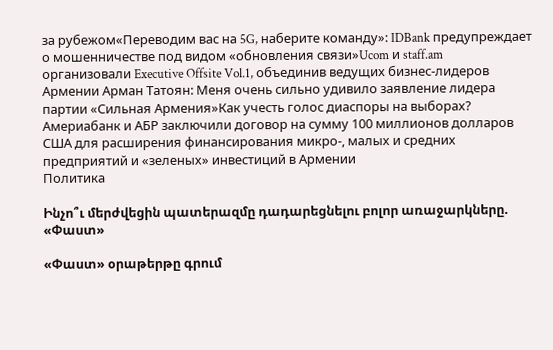за рубежом«Переводим вас на 5G, наберите команду»: IDBank предупреждает о мошенничестве под видом «обновления связи»Ucom и staff.am организовали Executive Offsite Vol.1, объединив ведущих бизнес-лидеров Армении Арман Татоян: Меня очень сильно удивило заявление лидера партии «Сильная Армения»Как учесть голос диаспоры на выборах? Америабанк и АБР заключили договор на сумму 100 миллионов долларов США для расширения финансирования микро-, малых и средних предприятий и «зеленых» инвестиций в Армении
Политика

Ինչո՞ւ մերժվեցին պատերազմը դադարեցնելու բոլոր առաջարկները. «Փաստ»

«Փաստ» օրաթերթը գրում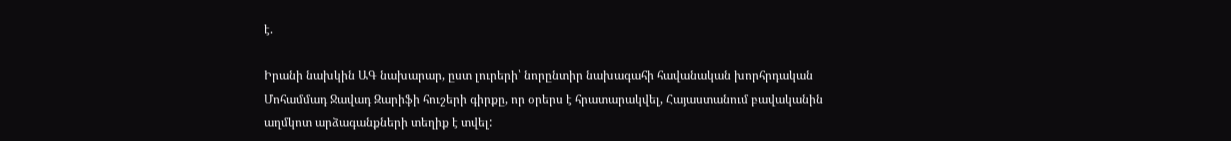է.

Իրանի նախկին ԱԳ նախարար, ըստ լուրերի՝ նորընտիր նախագահի հավանական խորհրդական Մոհամմադ Ջավադ Զարիֆի հուշերի գիրքը, որ օրերս է հրատարակվել, Հայաստանում բավականին աղմկոտ արձագանքների տեղիք է տվել: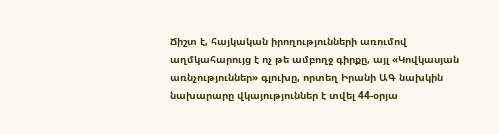Ճիշտ է, հայկական իրողությունների առումով աղմկահարույց է ոչ թե ամբողջ գիրքը, այլ «Կովկասյան առնչություններ» գլուխը, որտեղ Իրանի ԱԳ նախկին նախարարը վկայություններ է տվել 44-օրյա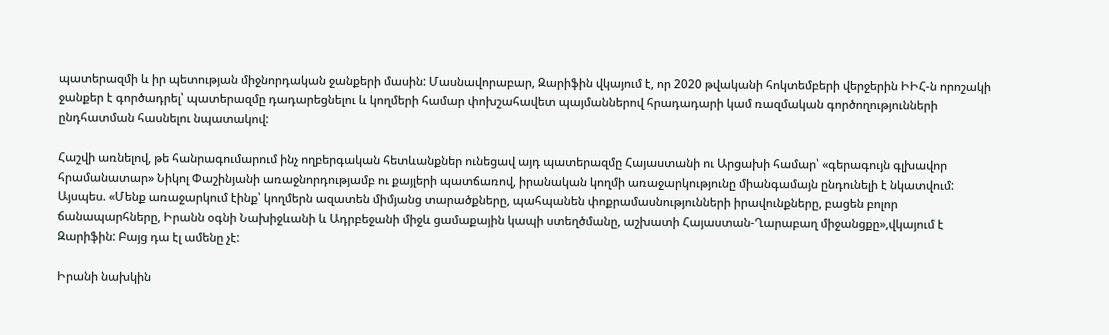պատերազմի և իր պետության միջնորդական ջանքերի մասին: Մասնավորաբար, Զարիֆին վկայում է, որ 2020 թվականի հոկտեմբերի վերջերին ԻԻՀ-ն որոշակի ջանքեր է գործադրել՝ պատերազմը դադարեցնելու և կողմերի համար փոխշահավետ պայմաններով հրադադարի կամ ռազմական գործողությունների ընդհատման հասնելու նպատակով:

Հաշվի առնելով, թե հանրագումարում ինչ ողբերգական հետևանքներ ունեցավ այդ պատերազմը Հայաստանի ու Արցախի համար՝ «գերագույն գլխավոր հրամանատար» Նիկոլ Փաշինյանի առաջնորդությամբ ու քայլերի պատճառով, իրանական կողմի առաջարկությունը միանգամայն ընդունելի է նկատվում: Այսպես. «Մենք առաջարկում էինք՝ կողմերն ազատեն միմյանց տարածքները, պահպանեն փոքրամասնությունների իրավունքները, բացեն բոլոր ճանապարհները, Իրանն օգնի Նախիջևանի և Ադրբեջանի միջև ցամաքային կապի ստեղծմանը, աշխատի Հայաստան-Ղարաբաղ միջանցքը»,վկայում է Զարիֆին: Բայց դա էլ ամենը չէ:

Իրանի նախկին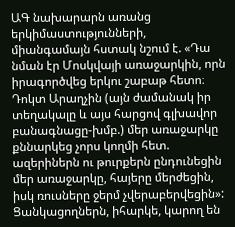ԱԳ նախարարն առանց երկիմաստությունների, միանգամայն հստակ նշում է. «Դա նման էր Մոսկվայի առաջարկին, որն իրագործվեց երկու շաբաթ հետո։ Դոկտ Արաղչին (այն ժամանակ իր տեղակալը և այս հարցով գլխավոր բանագնացը-խմբ.) մեր առաջարկը քննարկեց չորս կողմի հետ. ազերիներն ու թուրքերն ընդունեցին մեր առաջարկը, հայերը մերժեցին, իսկ ռուսները ջերմ չվերաբերվեցին»: Ցանկացողներն, իհարկե, կարող են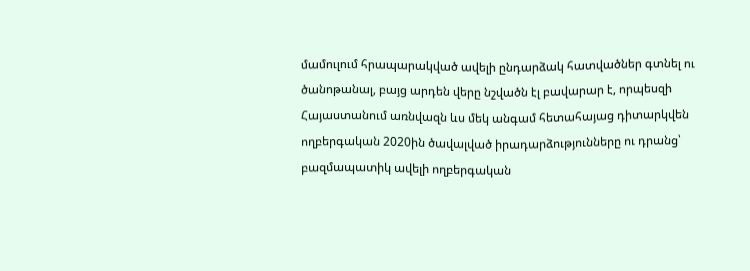մամուլում հրապարակված ավելի ընդարձակ հատվածներ գտնել ու ծանոթանալ, բայց արդեն վերը նշվածն էլ բավարար է, որպեսզի Հայաստանում առնվազն ևս մեկ անգամ հետահայաց դիտարկվեն ողբերգական 2020ին ծավալված իրադարձությունները ու դրանց՝ բազմապատիկ ավելի ողբերգական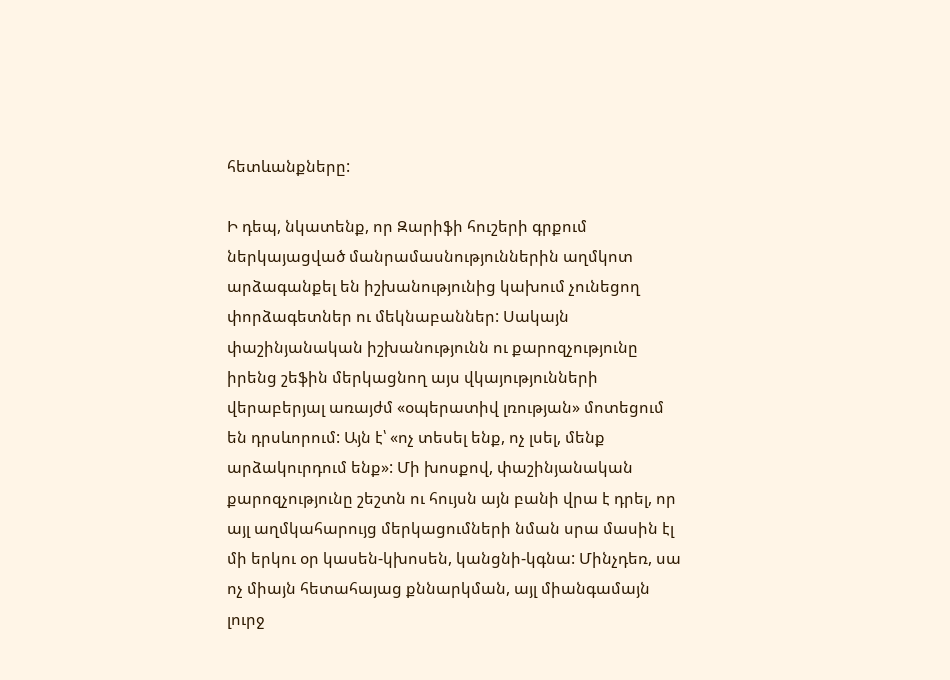հետևանքները:

Ի դեպ, նկատենք, որ Զարիֆի հուշերի գրքում ներկայացված մանրամասնություններին աղմկոտ արձագանքել են իշխանությունից կախում չունեցող փորձագետներ ու մեկնաբաններ: Սակայն փաշինյանական իշխանությունն ու քարոզչությունը իրենց շեֆին մերկացնող այս վկայությունների վերաբերյալ առայժմ «օպերատիվ լռության» մոտեցում են դրսևորում: Այն է՝ «ոչ տեսել ենք, ոչ լսել, մենք արձակուրդում ենք»: Մի խոսքով, փաշինյանական քարոզչությունը շեշտն ու հույսն այն բանի վրա է դրել, որ այլ աղմկահարույց մերկացումների նման սրա մասին էլ մի երկու օր կասեն-կխոսեն, կանցնի-կգնա: Մինչդեռ, սա ոչ միայն հետահայաց քննարկման, այլ միանգամայն լուրջ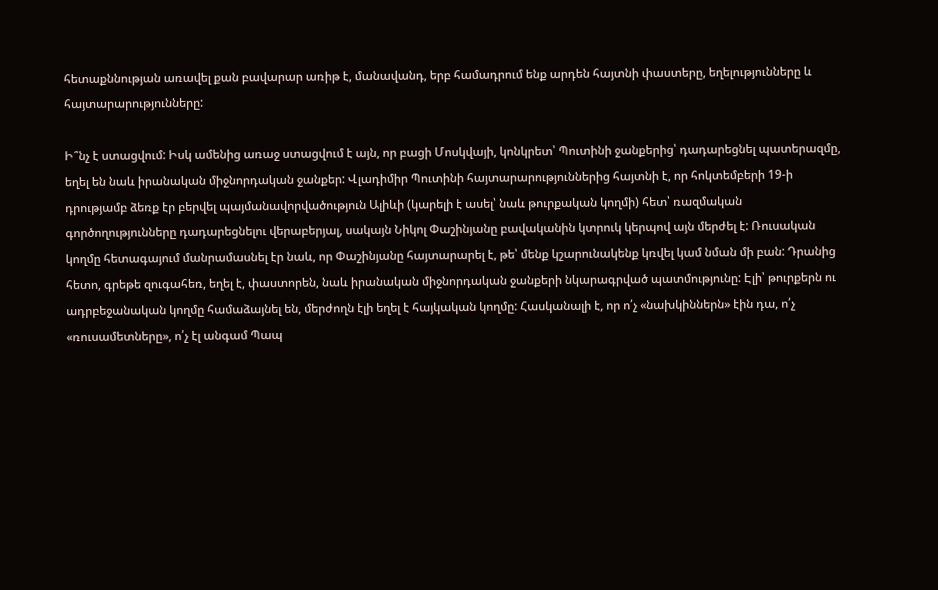հետաքննության առավել քան բավարար առիթ է, մանավանդ, երբ համադրում ենք արդեն հայտնի փաստերը, եղելությունները և հայտարարությունները:

Ի՞նչ է ստացվում: Իսկ ամենից առաջ ստացվում է այն, որ բացի Մոսկվայի, կոնկրետ՝ Պուտինի ջանքերից՝ դադարեցնել պատերազմը, եղել են նաև իրանական միջնորդական ջանքեր: Վլադիմիր Պուտինի հայտարարություններից հայտնի է, որ հոկտեմբերի 19-ի դրությամբ ձեռք էր բերվել պայմանավորվածություն Ալիևի (կարելի է ասել՝ նաև թուրքական կողմի) հետ՝ ռազմական գործողությունները դադարեցնելու վերաբերյալ, սակայն Նիկոլ Փաշինյանը բավականին կտրուկ կերպով այն մերժել է: Ռուսական կողմը հետագայում մանրամասնել էր նաև, որ Փաշինյանը հայտարարել է, թե՝ մենք կշարունակենք կռվել կամ նման մի բան: Դրանից հետո, գրեթե զուգահեռ, եղել է, փաստորեն, նաև իրանական միջնորդական ջանքերի նկարագրված պատմությունը: Էլի՝ թուրքերն ու ադրբեջանական կողմը համաձայնել են, մերժողն էլի եղել է հայկական կողմը: Հասկանալի է, որ ո՛չ «նախկիններն» էին դա, ո՛չ «ռուսամետները», ո՛չ էլ անգամ Պապ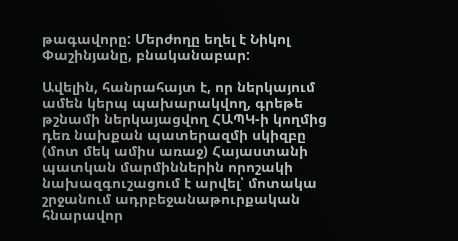թագավորը: Մերժողը եղել է Նիկոլ Փաշինյանը, բնականաբար:

Ավելին, հանրահայտ է, որ ներկայում ամեն կերպ պախարակվող, գրեթե թշնամի ներկայացվող ՀԱՊԿ-ի կողմից դեռ նախքան պատերազմի սկիզբը (մոտ մեկ ամիս առաջ) Հայաստանի պատկան մարմիններին որոշակի նախազգուշացում է արվել՝ մոտակա շրջանում ադրբեջանաթուրքական հնարավոր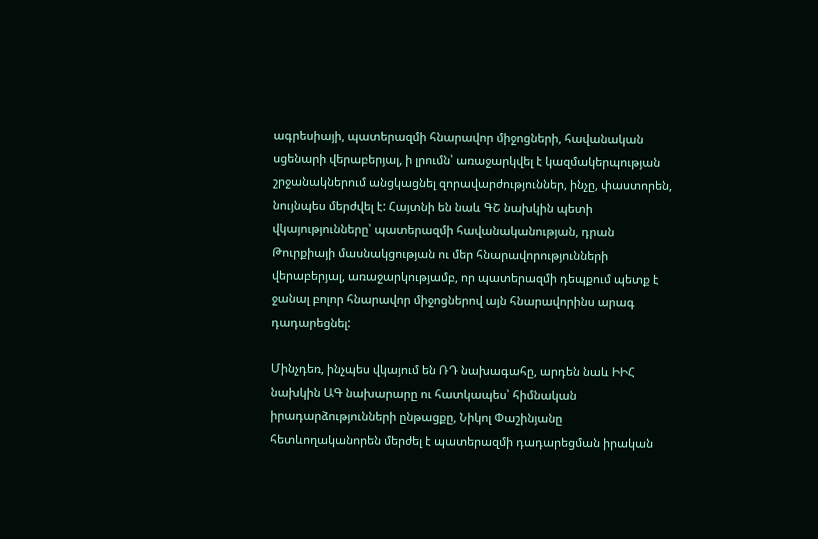ագրեսիայի, պատերազմի հնարավոր միջոցների, հավանական սցենարի վերաբերյալ, ի լրումն՝ առաջարկվել է կազմակերպության շրջանակներում անցկացնել զորավարժություններ, ինչը, փաստորեն, նույնպես մերժվել է: Հայտնի են նաև ԳՇ նախկին պետի վկայությունները՝ պատերազմի հավանականության, դրան Թուրքիայի մասնակցության ու մեր հնարավորությունների վերաբերյալ, առաջարկությամբ, որ պատերազմի դեպքում պետք է ջանալ բոլոր հնարավոր միջոցներով այն հնարավորինս արագ դադարեցնել:

Մինչդեռ, ինչպես վկայում են ՌԴ նախագահը, արդեն նաև ԻԻՀ նախկին ԱԳ նախարարը ու հատկապես՝ հիմնական իրադարձությունների ընթացքը, Նիկոլ Փաշինյանը հետևողականորեն մերժել է պատերազմի դադարեցման իրական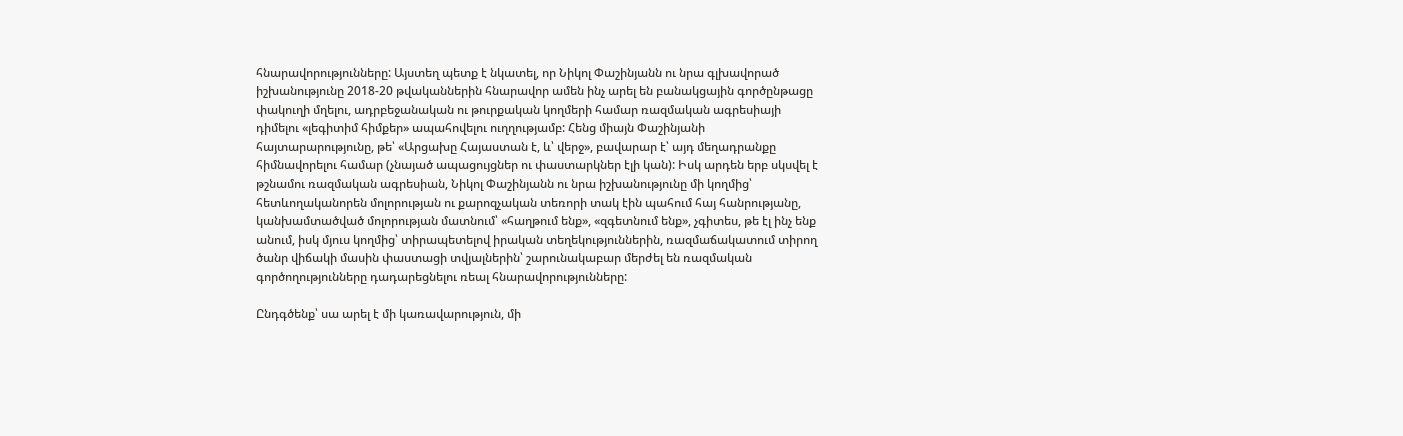հնարավորությունները: Այստեղ պետք է նկատել, որ Նիկոլ Փաշինյանն ու նրա գլխավորած իշխանությունը 2018-20 թվականներին հնարավոր ամեն ինչ արել են բանակցային գործընթացը փակուղի մղելու, ադրբեջանական ու թուրքական կողմերի համար ռազմական ագրեսիայի դիմելու «լեգիտիմ հիմքեր» ապահովելու ուղղությամբ: Հենց միայն Փաշինյանի հայտարարությունը, թե՝ «Արցախը Հայաստան է, և՝ վերջ», բավարար է՝ այդ մեղադրանքը հիմնավորելու համար (չնայած ապացույցներ ու փաստարկներ էլի կան): Իսկ արդեն երբ սկսվել է թշնամու ռազմական ագրեսիան, Նիկոլ Փաշինյանն ու նրա իշխանությունը մի կողմից՝ հետևողականորեն մոլորության ու քարոզչական տեռորի տակ էին պահում հայ հանրությանը, կանխամտածված մոլորության մատնում՝ «հաղթում ենք», «զգետնում ենք», չգիտես, թե էլ ինչ ենք անում, իսկ մյուս կողմից՝ տիրապետելով իրական տեղեկություններին, ռազմաճակատում տիրող ծանր վիճակի մասին փաստացի տվյալներին՝ շարունակաբար մերժել են ռազմական գործողությունները դադարեցնելու ռեալ հնարավորությունները:

Ընդգծենք՝ սա արել է մի կառավարություն, մի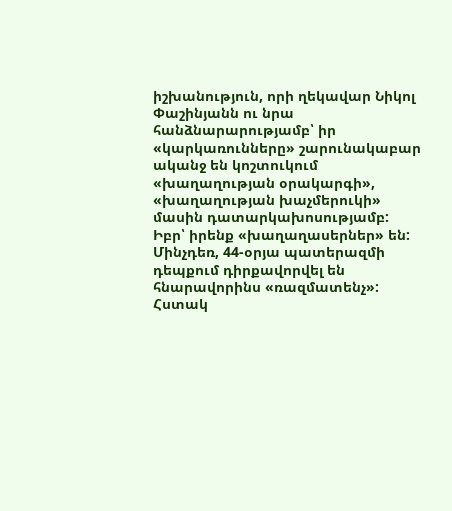իշխանություն, որի ղեկավար Նիկոլ Փաշինյանն ու նրա հանձնարարությամբ՝ իր «կարկառունները» շարունակաբար ականջ են կոշտուկում «խաղաղության օրակարգի», «խաղաղության խաչմերուկի» մասին դատարկախոսությամբ: Իբր՝ իրենք «խաղաղասերներ» են: Մինչդեռ, 44-օրյա պատերազմի դեպքում դիրքավորվել են հնարավորինս «ռազմատենչ»: Հստակ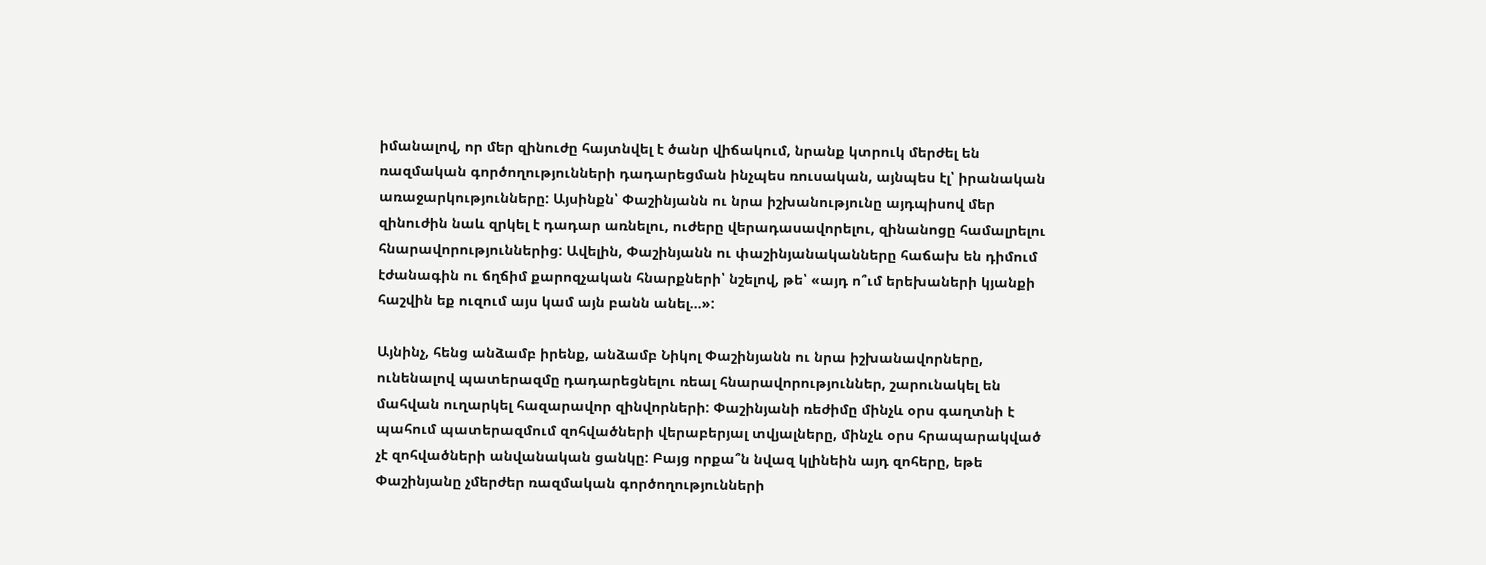իմանալով, որ մեր զինուժը հայտնվել է ծանր վիճակում, նրանք կտրուկ մերժել են ռազմական գործողությունների դադարեցման ինչպես ռուսական, այնպես էլ՝ իրանական առաջարկությունները: Այսինքն՝ Փաշինյանն ու նրա իշխանությունը այդպիսով մեր զինուժին նաև զրկել է դադար առնելու, ուժերը վերադասավորելու, զինանոցը համալրելու հնարավորություններից: Ավելին, Փաշինյանն ու փաշինյանականները հաճախ են դիմում էժանագին ու ճղճիմ քարոզչական հնարքների՝ նշելով, թե՝ «այդ ո՞ւմ երեխաների կյանքի հաշվին եք ուզում այս կամ այն բանն անել...»:

Այնինչ, հենց անձամբ իրենք, անձամբ Նիկոլ Փաշինյանն ու նրա իշխանավորները, ունենալով պատերազմը դադարեցնելու ռեալ հնարավորություններ, շարունակել են մահվան ուղարկել հազարավոր զինվորների: Փաշինյանի ռեժիմը մինչև օրս գաղտնի է պահում պատերազմում զոհվածների վերաբերյալ տվյալները, մինչև օրս հրապարակված չէ զոհվածների անվանական ցանկը: Բայց որքա՞ն նվազ կլինեին այդ զոհերը, եթե Փաշինյանը չմերժեր ռազմական գործողությունների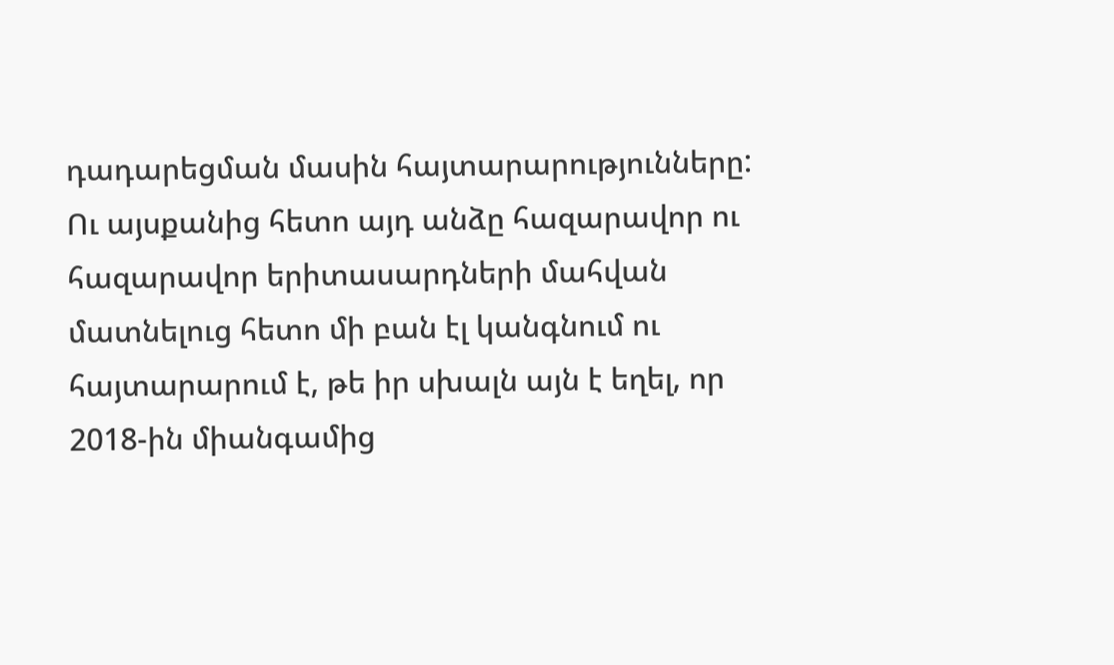դադարեցման մասին հայտարարությունները: Ու այսքանից հետո այդ անձը հազարավոր ու հազարավոր երիտասարդների մահվան մատնելուց հետո մի բան էլ կանգնում ու հայտարարում է, թե իր սխալն այն է եղել, որ 2018-ին միանգամից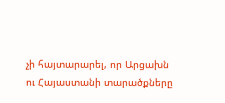չի հայտարարել, որ Արցախն ու Հայաստանի տարածքները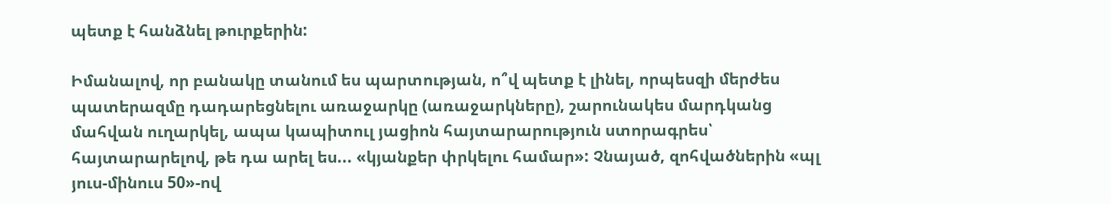պետք է հանձնել թուրքերին:

Իմանալով, որ բանակը տանում ես պարտության, ո՞վ պետք է լինել, որպեսզի մերժես պատերազմը դադարեցնելու առաջարկը (առաջարկները), շարունակես մարդկանց մահվան ուղարկել, ապա կապիտուլ յացիոն հայտարարություն ստորագրես՝ հայտարարելով, թե դա արել ես... «կյանքեր փրկելու համար»: Չնայած, զոհվածներին «պլ յուս-մինուս 50»-ով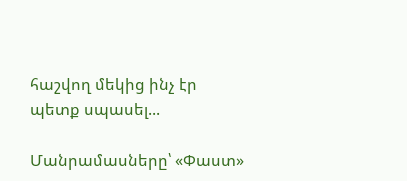հաշվող մեկից ինչ էր պետք սպասել...

Մանրամասները՝ «Փաստ»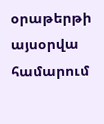օրաթերթի այսօրվա համարում